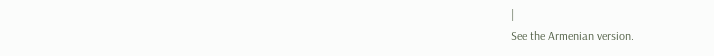|
See the Armenian version.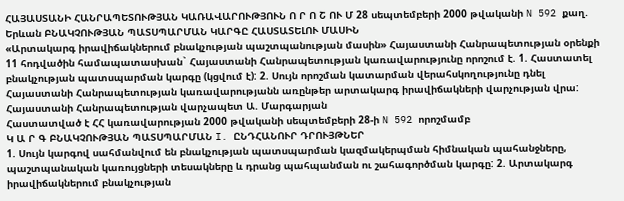ՀԱՅԱՍՏԱՆԻ ՀԱՆՐԱՊԵՏՈՒԹՅԱՆ ԿԱՌԱՎԱՐՈՒԹՅՈՒՆ Ո Ր Ո Շ ՈՒ Մ 28 սեպտեմբերի 2000 թվականի N 592 քաղ. Երևան ԲՆԱԿՉՈՒԹՅԱՆ ՊԱՏՍՊԱՐՄԱՆ ԿԱՐԳԸ ՀԱՍՏԱՏԵԼՈՒ ՄԱՍԻՆ
«Արտակարգ իրավիճակներում բնակչության պաշտպանության մասին» Հայաստանի Հանրապետության օրենքի 11 հոդվածին համապատասխան` Հայաստանի Հանրապետության կառավարությունը որոշում է. 1. Հաստատել բնակչության պատսպարման կարգը (կցվում է): 2. Սույն որոշման կատարման վերահսկողությունը դնել Հայաստանի Հանրապետության կառավարությանն առընթեր արտակարգ իրավիճակների վարչության վրա: Հայաստանի Հանրապետության վարչապետ Ա. Մարգարյան
Հաստատված է ՀՀ կառավարության 2000 թվականի սեպտեմբերի 28-ի N 592 որոշմամբ
Կ Ա Ր Գ ԲՆԱԿՉՈՒԹՅԱՆ ՊԱՏՍՊԱՐՄԱՆ I. ԸՆԴՀԱՆՈՒՐ ԴՐՈՒՅԹՆԵՐ
1. Սույն կարգով սահմանվում են բնակչության պատսպարման կազմակերպման հիմնական պահանջները, պաշտպանական կառույցների տեսակները և դրանց պահպանման ու շահագործման կարգը: 2. Արտակարգ իրավիճակներում բնակչության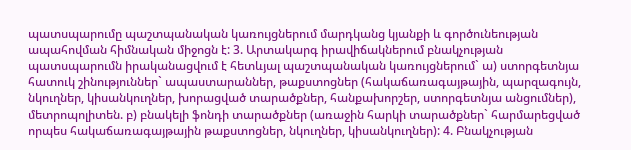պատսպարումը պաշտպանական կառույցներում մարդկանց կյանքի և գործունեության ապահովման հիմնական միջոցն է: 3. Արտակարգ իրավիճակներում բնակչության պատսպարումն իրականացվում է հետևյալ պաշտպանական կառույցներում` ա) ստորգետնյա հատուկ շինություններ` ապաստարաններ, թաքստոցներ (հակաճառագայթային, պարզագույն, նկուղներ, կիսանկուղներ, խորացված տարածքներ, հանքախորշեր, ստորգետնյա անցումներ), մետրոպոլիտեն. բ) բնակելի ֆոնդի տարածքներ (առաջին հարկի տարածքներ` հարմարեցված որպես հակաճառագայթային թաքստոցներ, նկուղներ, կիսանկուղներ): 4. Բնակչության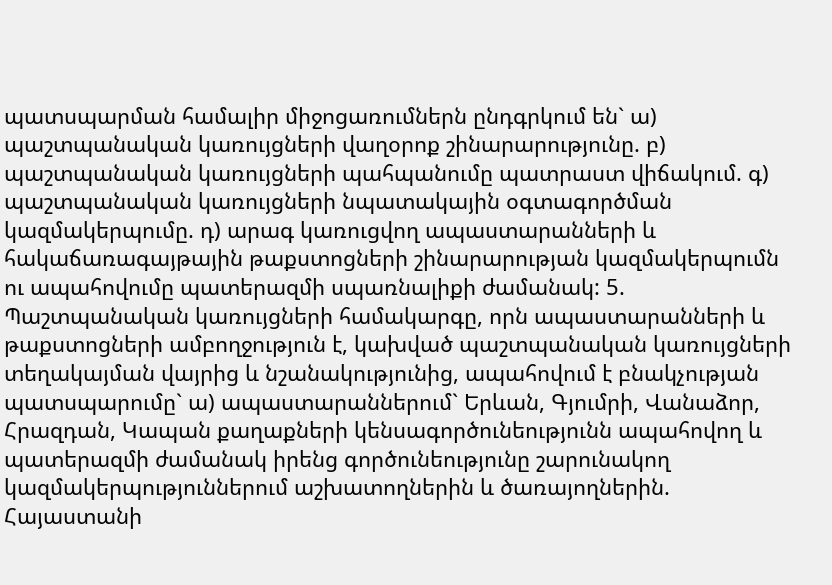պատսպարման համալիր միջոցառումներն ընդգրկում են` ա) պաշտպանական կառույցների վաղօրոք շինարարությունը. բ) պաշտպանական կառույցների պահպանումը պատրաստ վիճակում. գ) պաշտպանական կառույցների նպատակային օգտագործման կազմակերպումը. դ) արագ կառուցվող ապաստարանների և հակաճառագայթային թաքստոցների շինարարության կազմակերպումն ու ապահովումը պատերազմի սպառնալիքի ժամանակ: 5. Պաշտպանական կառույցների համակարգը, որն ապաստարանների և թաքստոցների ամբողջություն է, կախված պաշտպանական կառույցների տեղակայման վայրից և նշանակությունից, ապահովում է բնակչության պատսպարումը` ա) ապաստարաններում` Երևան, Գյումրի, Վանաձոր, Հրազդան, Կապան քաղաքների կենսագործունեությունն ապահովող և պատերազմի ժամանակ իրենց գործունեությունը շարունակող կազմակերպություններում աշխատողներին և ծառայողներին. Հայաստանի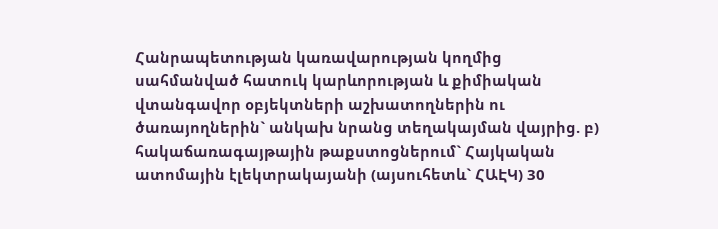Հանրապետության կառավարության կողմից սահմանված հատուկ կարևորության և քիմիական վտանգավոր օբյեկտների աշխատողներին ու ծառայողներին` անկախ նրանց տեղակայման վայրից. բ) հակաճառագայթային թաքստոցներում` Հայկական ատոմային էլեկտրակայանի (այսուհետև` ՀԱԷԿ) 30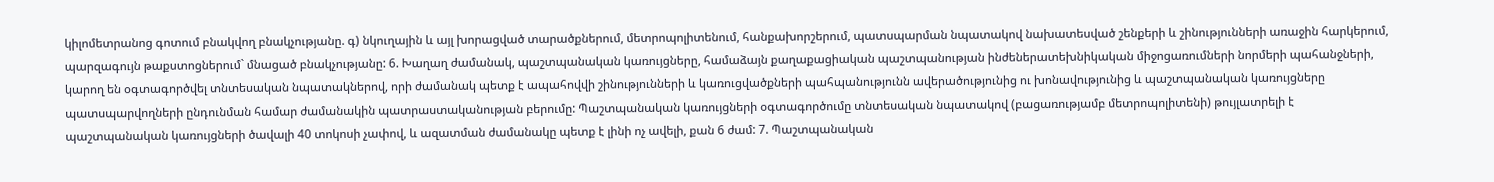կիլոմետրանոց գոտում բնակվող բնակչությանը. գ) նկուղային և այլ խորացված տարածքներում, մետրոպոլիտենում, հանքախորշերում, պատսպարման նպատակով նախատեսված շենքերի և շինությունների առաջին հարկերում, պարզագույն թաքստոցներում` մնացած բնակչությանը: 6. Խաղաղ ժամանակ, պաշտպանական կառույցները, համաձայն քաղաքացիական պաշտպանության ինժեներատեխնիկական միջոցառումների նորմերի պահանջների, կարող են օգտագործվել տնտեսական նպատակներով, որի ժամանակ պետք է ապահովվի շինությունների և կառուցվածքների պահպանությունն ավերածությունից ու խոնավությունից և պաշտպանական կառույցները պատսպարվողների ընդունման համար ժամանակին պատրաստականության բերումը: Պաշտպանական կառույցների օգտագործումը տնտեսական նպատակով (բացառությամբ մետրոպոլիտենի) թույլատրելի է պաշտպանական կառույցների ծավալի 40 տոկոսի չափով, և ազատման ժամանակը պետք է լինի ոչ ավելի, քան 6 ժամ: 7. Պաշտպանական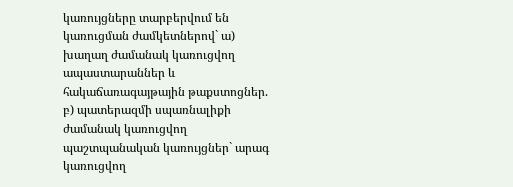կառույցները տարբերվում են կառուցման ժամկետներով` ա) խաղաղ ժամանակ կառուցվող ապաստարաններ և հակաճառագայթային թաքստոցներ. բ) պատերազմի սպառնալիքի ժամանակ կառուցվող պաշտպանական կառույցներ` արագ կառուցվող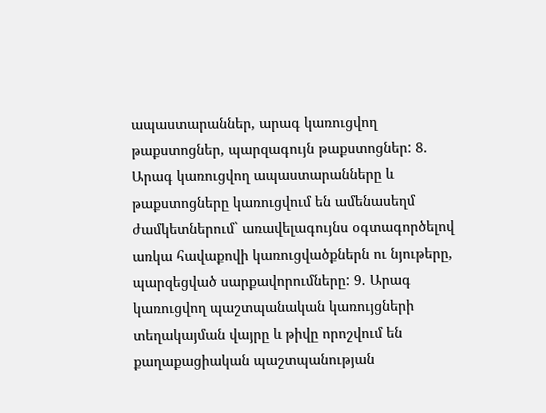ապաստարաններ, արագ կառուցվող թաքստոցներ, պարզագույն թաքստոցներ: 8. Արագ կառուցվող ապաստարանները և թաքստոցները կառուցվում են ամենասեղմ ժամկետներում` առավելագույնս օգտագործելով առկա հավաքովի կառուցվածքներն ու նյութերը, պարզեցված սարքավորումները: 9. Արագ կառուցվող պաշտպանական կառույցների տեղակայման վայրը և թիվը որոշվում են քաղաքացիական պաշտպանության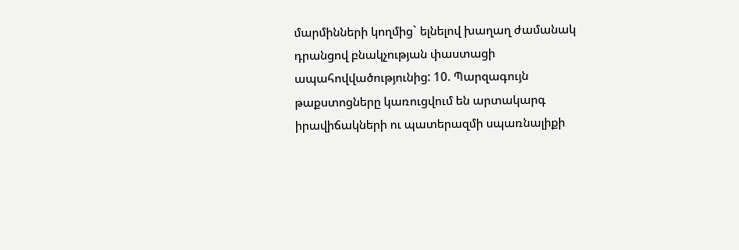մարմինների կողմից` ելնելով խաղաղ ժամանակ դրանցով բնակչության փաստացի ապահովվածությունից: 10. Պարզագույն թաքստոցները կառուցվում են արտակարգ իրավիճակների ու պատերազմի սպառնալիքի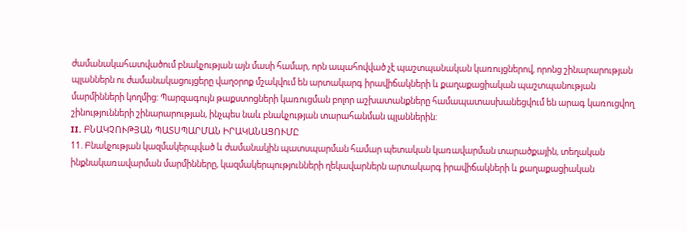ժամանակահատվածում բնակչության այն մասի համար, որն ապահովված չէ պաշտպանական կառույցներով, որոնց շինարարության պլաններն ու ժամանակացույցերը վաղօրոք մշակվում են արտակարգ իրավիճակների և քաղաքացիական պաշտպանության մարմինների կողմից: Պարզագույն թաքստոցների կառուցման բոլոր աշխատանքները համապատասխանեցվում են արագ կառուցվող շինությունների շինարարության, ինչպես նաև բնակչության տարահանման պլաններին:
II. ԲՆԱԿՉՈՒԹՅԱՆ ՊԱՏՍՊԱՐՄԱՆ ԻՐԱԿԱՆԱՑՈՒՄԸ
11. Բնակչության կազմակերպված և ժամանակին պատսպարման համար պետական կառավարման տարածքային, տեղական ինքնակառավարման մարմինները, կազմակերպությունների ղեկավարներն արտակարգ իրավիճակների և քաղաքացիական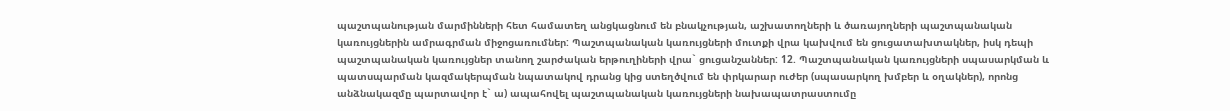պաշտպանության մարմինների հետ համատեղ անցկացնում են բնակչության, աշխատողների և ծառայողների պաշտպանական կառույցներին ամրագրման միջոցառումներ: Պաշտպանական կառույցների մուտքի վրա կախվում են ցուցատախտակներ, իսկ դեպի պաշտպանական կառույցներ տանող շարժական երթուղիների վրա` ցուցանշաններ: 12. Պաշտպանական կառույցների սպասարկման և պատսպարման կազմակերպման նպատակով դրանց կից ստեղծվում են փրկարար ուժեր (սպասարկող խմբեր և օղակներ), որոնց անձնակազմը պարտավոր է` ա) ապահովել պաշտպանական կառույցների նախապատրաստումը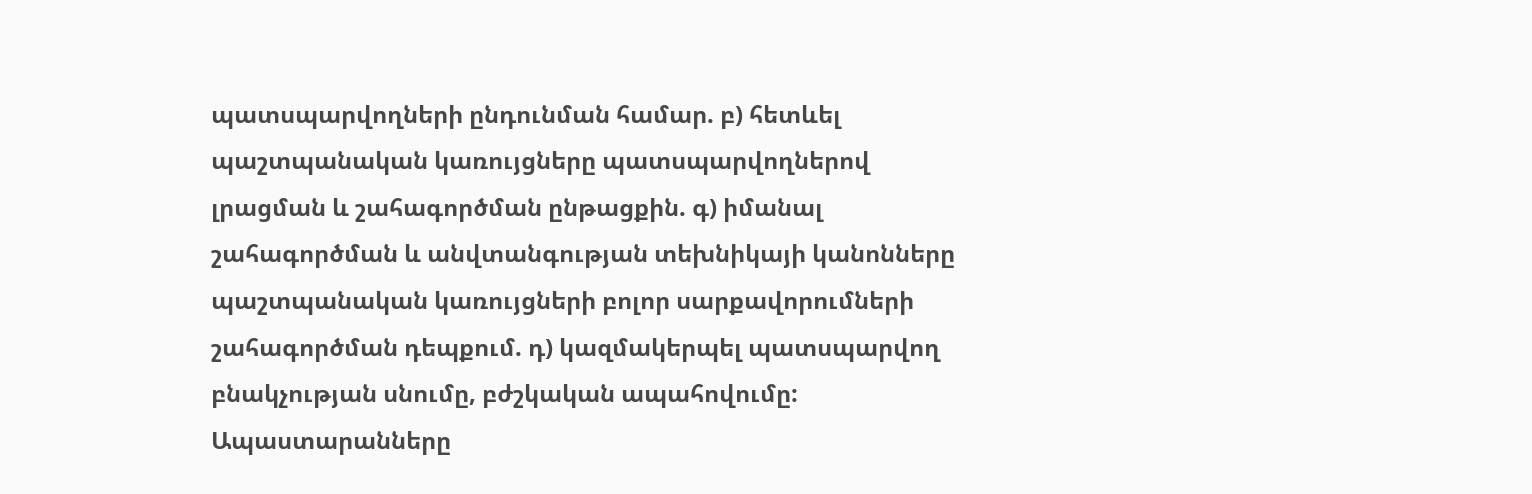պատսպարվողների ընդունման համար. բ) հետևել պաշտպանական կառույցները պատսպարվողներով լրացման և շահագործման ընթացքին. գ) իմանալ շահագործման և անվտանգության տեխնիկայի կանոնները պաշտպանական կառույցների բոլոր սարքավորումների շահագործման դեպքում. դ) կազմակերպել պատսպարվող բնակչության սնումը, բժշկական ապահովումը: Ապաստարանները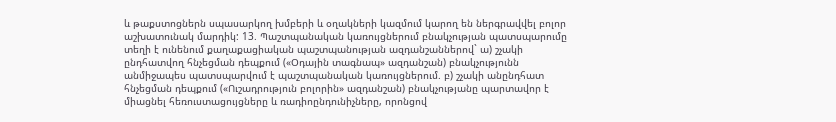և թաքստոցներն սպասարկող խմբերի և օղակների կազմում կարող են ներգրավվել բոլոր աշխատունակ մարդիկ: 13. Պաշտպանական կառույցներում բնակչության պատսպարումը տեղի է ունենում քաղաքացիական պաշտպանության ազդանշաններով` ա) շչակի ընդհատվող հնչեցման դեպքում («Օդային տագնապ» ազդանշան) բնակչությունն անմիջապես պատսպարվում է պաշտպանական կառույցներում. բ) շչակի անընդհատ հնչեցման դեպքում («Ուշադրություն բոլորին» ազդանշան) բնակչությանը պարտավոր է միացնել հեռուստացույցները և ռադիոընդունիչները, որոնցով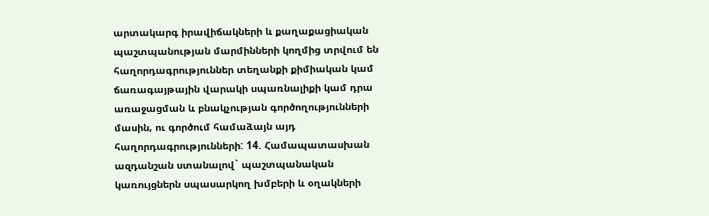արտակարգ իրավիճակների և քաղաքացիական պաշտպանության մարմինների կողմից տրվում են հաղորդագրություններ տեղանքի քիմիական կամ ճառագայթային վարակի սպառնալիքի կամ դրա առաջացման և բնակչության գործողությունների մասին, ու գործում համաձայն այդ հաղորդագրությունների: 14. Համապատասխան ազդանշան ստանալով` պաշտպանական կառույցներն սպասարկող խմբերի և օղակների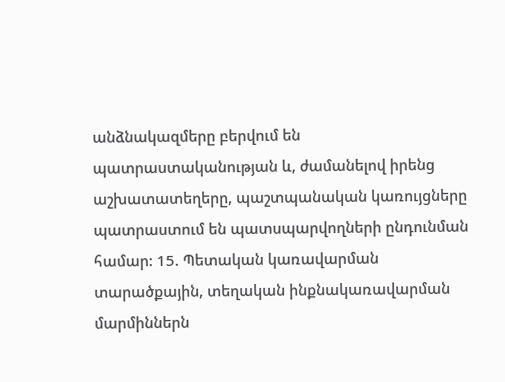անձնակազմերը բերվում են պատրաստականության և, ժամանելով իրենց աշխատատեղերը, պաշտպանական կառույցները պատրաստում են պատսպարվողների ընդունման համար: 15. Պետական կառավարման տարածքային, տեղական ինքնակառավարման մարմիններն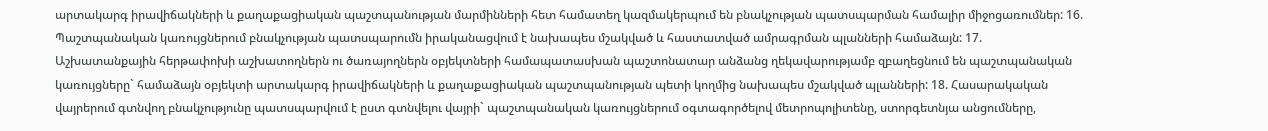արտակարգ իրավիճակների և քաղաքացիական պաշտպանության մարմինների հետ համատեղ կազմակերպում են բնակչության պատսպարման համալիր միջոցառումներ: 16. Պաշտպանական կառույցներում բնակչության պատսպարումն իրականացվում է նախապես մշակված և հաստատված ամրագրման պլանների համաձայն: 17. Աշխատանքային հերթափոխի աշխատողներն ու ծառայողներն օբյեկտների համապատասխան պաշտոնատար անձանց ղեկավարությամբ զբաղեցնում են պաշտպանական կառույցները` համաձայն օբյեկտի արտակարգ իրավիճակների և քաղաքացիական պաշտպանության պետի կողմից նախապես մշակված պլանների: 18. Հասարակական վայրերում գտնվող բնակչությունը պատսպարվում է ըստ գտնվելու վայրի` պաշտպանական կառույցներում օգտագործելով մետրոպոլիտենը, ստորգետնյա անցումները,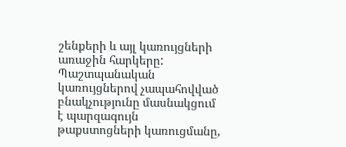շենքերի և այլ կառույցների առաջին հարկերը: Պաշտպանական կառույցներով չապահովված բնակչությունը մասնակցում է պարզագույն թաքստոցների կառուցմանը,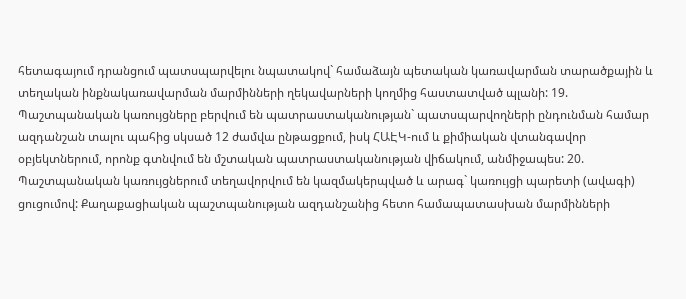հետագայում դրանցում պատսպարվելու նպատակով` համաձայն պետական կառավարման տարածքային և տեղական ինքնակառավարման մարմինների ղեկավարների կողմից հաստատված պլանի: 19. Պաշտպանական կառույցները բերվում են պատրաստականության` պատսպարվողների ընդունման համար ազդանշան տալու պահից սկսած 12 ժամվա ընթացքում, իսկ ՀԱԷԿ-ում և քիմիական վտանգավոր օբյեկտներում, որոնք գտնվում են մշտական պատրաստականության վիճակում, անմիջապես: 20. Պաշտպանական կառույցներում տեղավորվում են կազմակերպված և արագ` կառույցի պարետի (ավագի) ցուցումով: Քաղաքացիական պաշտպանության ազդանշանից հետո համապատասխան մարմինների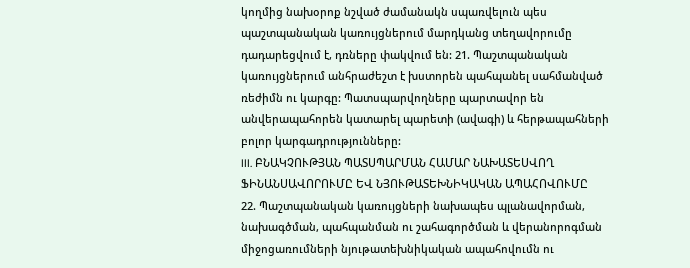կողմից նախօրոք նշված ժամանակն սպառվելուն պես պաշտպանական կառույցներում մարդկանց տեղավորումը դադարեցվում է, դռները փակվում են: 21. Պաշտպանական կառույցներում անհրաժեշտ է խստորեն պահպանել սահմանված ռեժիմն ու կարգը: Պատսպարվողները պարտավոր են անվերապահորեն կատարել պարետի (ավագի) և հերթապահների բոլոր կարգադրությունները:
III. ԲՆԱԿՉՈՒԹՅԱՆ ՊԱՏՍՊԱՐՄԱՆ ՀԱՄԱՐ ՆԱԽԱՏԵՍՎՈՂ ՖԻՆԱՆՍԱՎՈՐՈՒՄԸ ԵՎ ՆՅՈՒԹԱՏԵԽՆԻԿԱԿԱՆ ԱՊԱՀՈՎՈՒՄԸ
22. Պաշտպանական կառույցների նախապես պլանավորման, նախագծման, պահպանման ու շահագործման և վերանորոգման միջոցառումների նյութատեխնիկական ապահովումն ու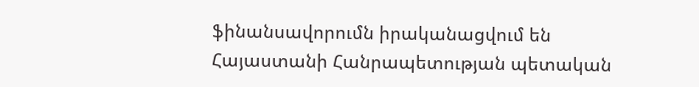ֆինանսավորումն իրականացվում են Հայաստանի Հանրապետության պետական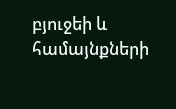բյուջեի և համայնքների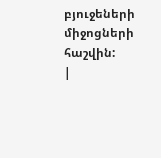բյուջեների միջոցների հաշվին:
|